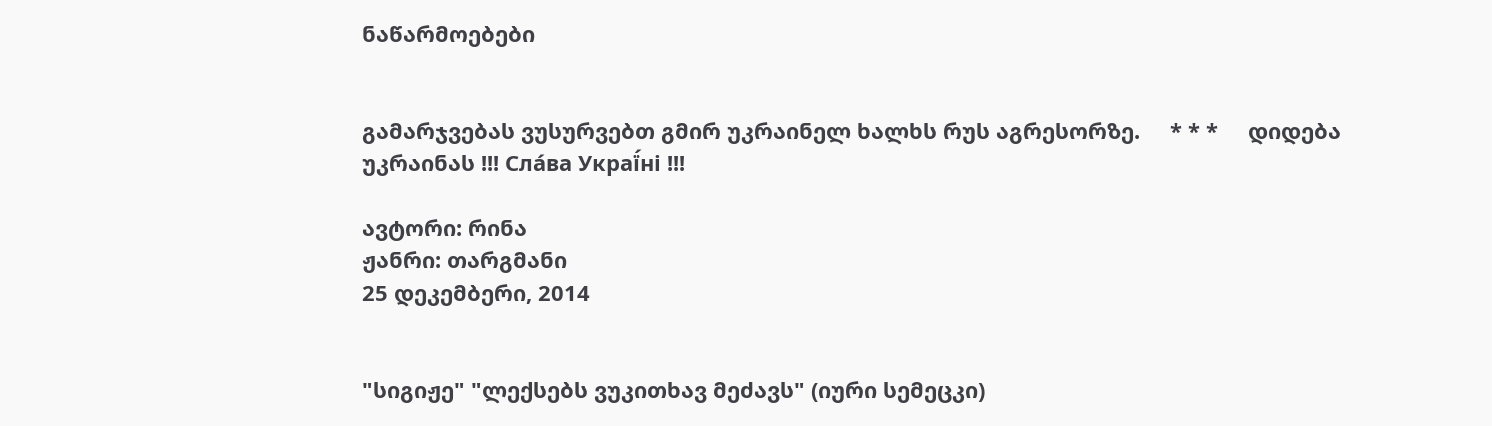ნაწარმოებები


გამარჯვებას ვუსურვებთ გმირ უკრაინელ ხალხს რუს აგრესორზე.     * * *     დიდება უკრაინას !!! Сла́ва Украї́ні !!!

ავტორი: რინა
ჟანრი: თარგმანი
25 დეკემბერი, 2014


"სიგიჟე" "ლექსებს ვუკითხავ მეძავს" (იური სემეცკი)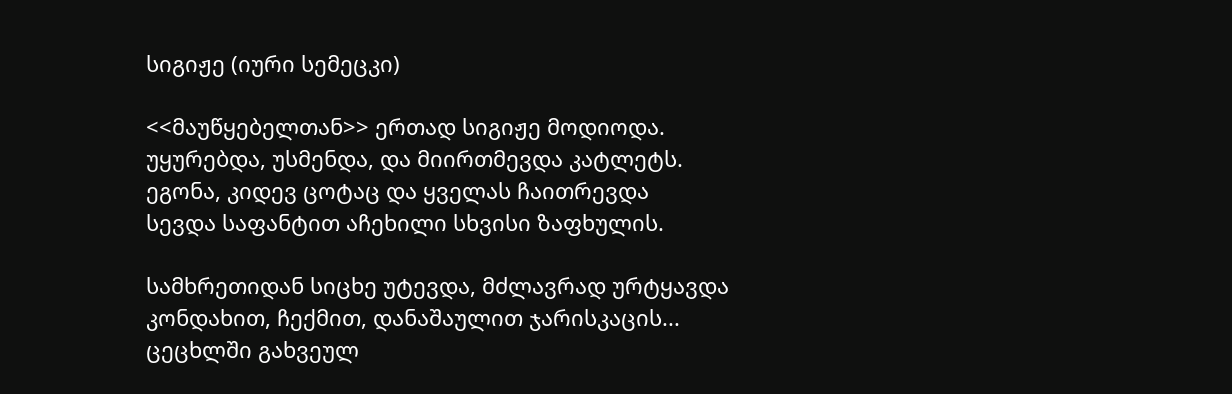სიგიჟე (იური სემეცკი)

<<მაუწყებელთან>> ერთად სიგიჟე მოდიოდა.
უყურებდა, უსმენდა, და მიირთმევდა კატლეტს.
ეგონა, კიდევ ცოტაც და ყველას ჩაითრევდა
სევდა საფანტით აჩეხილი სხვისი ზაფხულის.

სამხრეთიდან სიცხე უტევდა, მძლავრად ურტყავდა
კონდახით, ჩექმით, დანაშაულით ჯარისკაცის...
ცეცხლში გახვეულ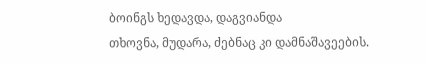ბოინგს ხედავდა, დაგვიანდა
თხოვნა, მუდარა, ძებნაც კი დამნაშავეების.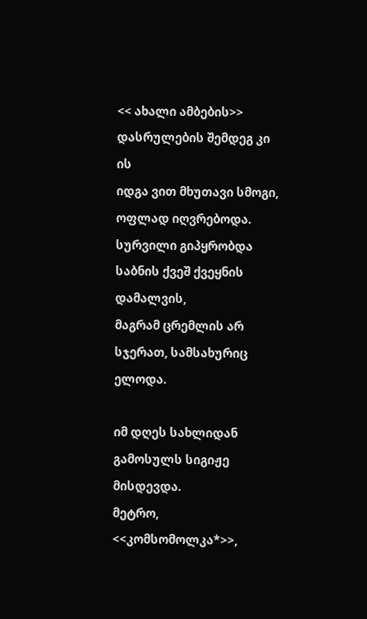<< ახალი ამბების>> დასრულების შემდეგ კი ის
იდგა ვით მხუთავი სმოგი, ოფლად იღვრებოდა.
სურვილი გიპყრობდა საბნის ქვეშ ქვეყნის დამალვის,
მაგრამ ცრემლის არ სჯერათ, სამსახურიც ელოდა.

იმ დღეს სახლიდან გამოსულს სიგიჟე მისდევდა.
მეტრო, <<კომსომოლკა*>>,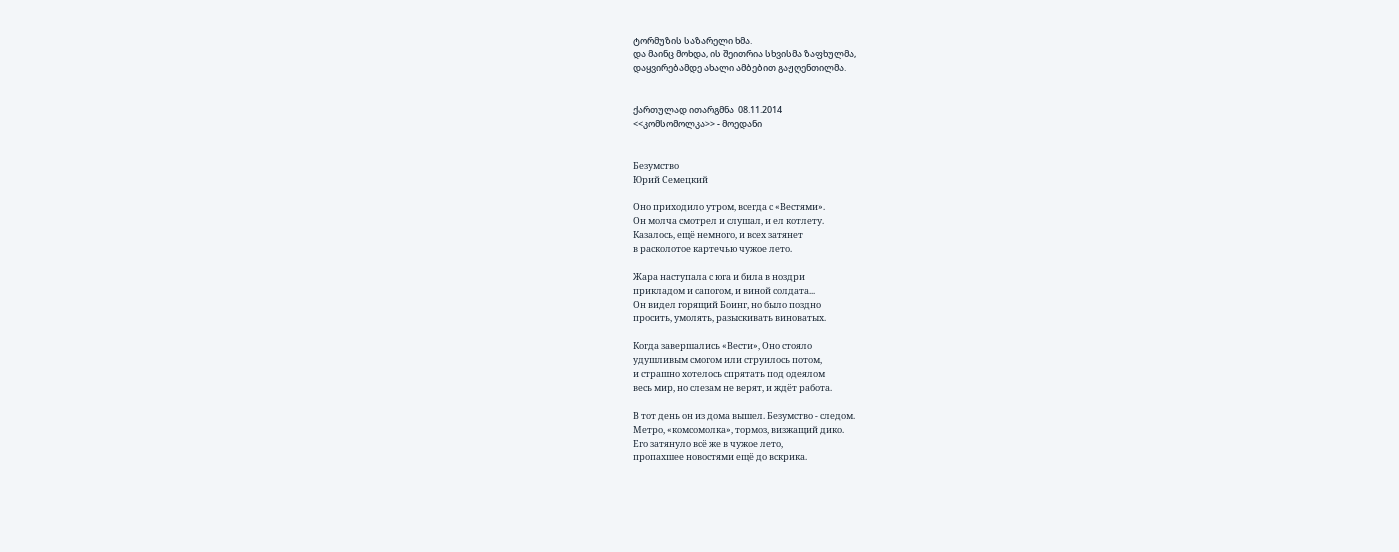ტორმუზის საზარელი ხმა.
და მაინც მოხდა, ის შეითრია სხვისმა ზაფხულმა,
დაყვირებამდე ახალი ამბებით გაჟღენთილმა.


ქართულად ითარგმნა  08.11.2014
<<კომსომოლკა>> - მოედანი


Безумство
Юрий Семецкий

Оно приходило утром, всегда с «Вестями».
Он молча смотрел и слушал, и ел котлету.
Казалось, ещё немного, и всех затянет
в расколотое картечью чужое лето.

Жара наступала с юга и била в ноздри
прикладом и сапогом, и виной солдата...
Он видел горящий Боинг, но было поздно
просить, умолять, разыскивать виноватых.

Когда завершались «Вести», Оно стояло
удушливым смогом или струилось потом,
и страшно хотелось спрятать под одеялом
весь мир, но слезам не верят, и ждёт работа.

В тот день он из дома вышел. Безумство - следом.
Метро, «комсомолка», тормоз, визжащий дико.
Его затянуло всё же в чужое лето,
пропахшее новостями ещё до вскрика.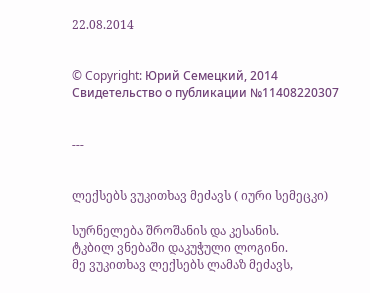22.08.2014


© Copyright: Юрий Семецкий, 2014
Свидетельство о публикации №11408220307


---


ლექსებს ვუკითხავ მეძავს ( იური სემეცკი)

სურნელება შროშანის და კესანის.
ტკბილ ვნებაში დაკუჭული ლოგინი.
მე ვუკითხავ ლექსებს ლამაზ მეძავს,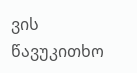ვის წავუკითხო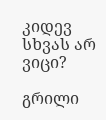კიდევ სხვას არ ვიცი?

გრილი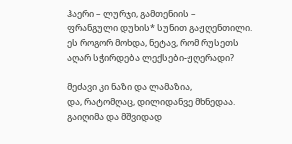ჰაერი – ლურჯი, გამთენიის –
ფრანგული დუხის* სუნით გაჟღენთილი.
ეს როგორ მოხდა, ნეტავ, რომ რუსეთს
აღარ სჭირდება ლექსები-ჟღერადი?

მეძავი კი ნაზი და ლამაზია,
და, რატომღაც, დილიდანვე მხნედაა.
გაიღიმა და მშვიდად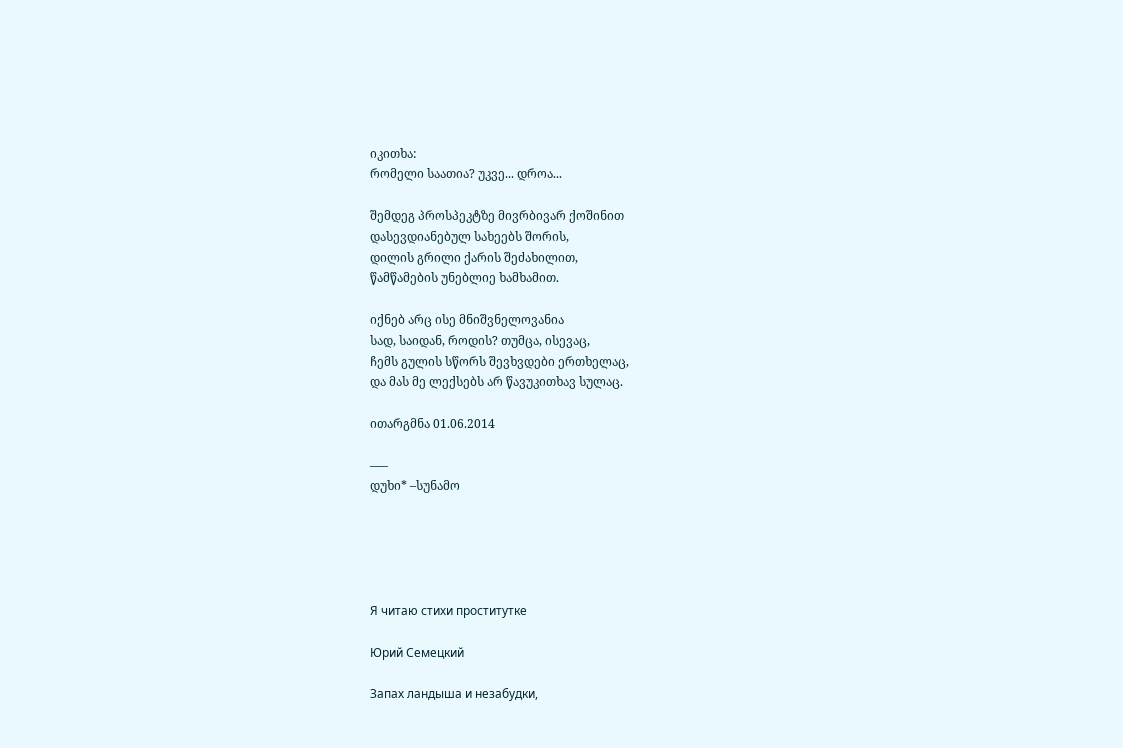იკითხა:
რომელი საათია? უკვე... დროა...

შემდეგ პროსპეკტზე მივრბივარ ქოშინით
დასევდიანებულ სახეებს შორის,
დილის გრილი ქარის შეძახილით,
წამწამების უნებლიე ხამხამით.

იქნებ არც ისე მნიშვნელოვანია
სად, საიდან, როდის? თუმცა, ისევაც,
ჩემს გულის სწორს შევხვდები ერთხელაც,
და მას მე ლექსებს არ წავუკითხავ სულაც.

ითარგმნა 01.06.2014

–––
დუხი* –სუნამო





Я читаю стихи проститутке

Юрий Семецкий

Запах ландыша и незабудки,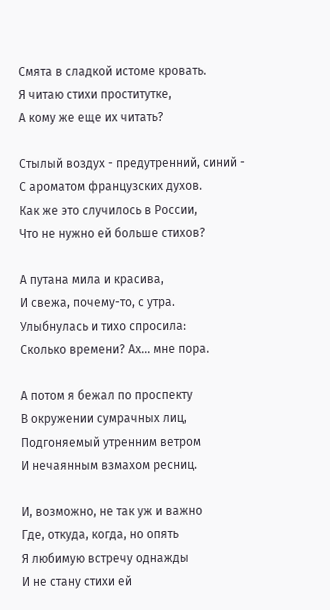Смята в сладкой истоме кровать.
Я читаю стихи проститутке,
А кому же еще их читать?

Стылый воздух - предутренний, синий -
С ароматом французских духов.
Как же это случилось в России,
Что не нужно ей больше стихов?

А путана мила и красива,
И свежа, почему-то, с утра.
Улыбнулась и тихо спросила:
Сколько времени? Ах… мне пора.

А потом я бежал по проспекту
В окружении сумрачных лиц,
Подгоняемый утренним ветром
И нечаянным взмахом ресниц.

И, возможно, не так уж и важно
Где, откуда, когда, но опять
Я любимую встречу однажды
И не стану стихи ей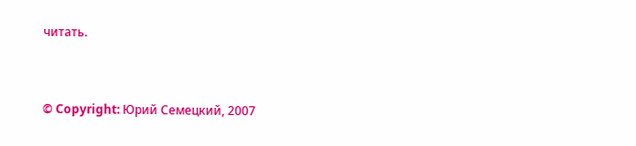читать.


© Copyright: Юрий Семецкий, 2007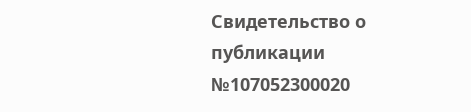Свидетельство о публикации №107052300020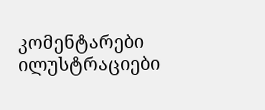კომენტარები ილუსტრაციები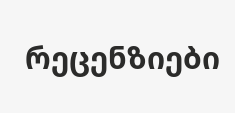რეცენზიები